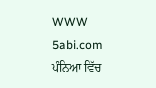WWW 5abi.com  ਪੰਨਿਆ ਵਿੱਚ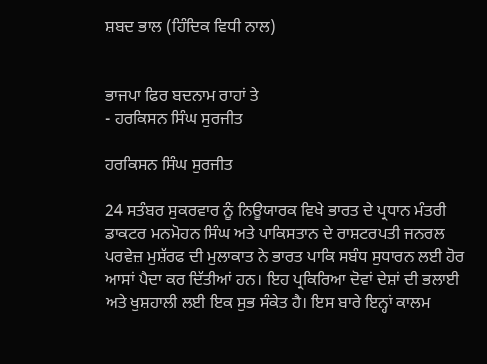ਸ਼ਬਦ ਭਾਲ (ਹਿੰਦਿਕ ਵਿਧੀ ਨਾਲ)


ਭਾਜਪਾ ਫਿਰ ਬਦਨਾਮ ਰਾਹਾਂ ਤੇ
- ਹਰਕਿਸਨ ਸਿੰਘ ਸੁਰਜੀਤ

ਹਰਕਿਸਨ ਸਿੰਘ ਸੁਰਜੀਤ

24 ਸਤੰਬਰ ਸੁਕਰਵਾਰ ਨੂੰ ਨਿਊਯਾਰਕ ਵਿਖੇ ਭਾਰਤ ਦੇ ਪ੍ਰਧਾਨ ਮੰਤਰੀ ਡਾਕਟਰ ਮਨਮੋਹਨ ਸਿੰਘ ਅਤੇ ਪਾਕਿਸਤਾਨ ਦੇ ਰਾਸ਼ਟਰਪਤੀ ਜਨਰਲ ਪਰਵੇਜ਼ ਮੁਸ਼ੱਰਫ ਦੀ ਮੁਲਾਕਾਤ ਨੇ ਭਾਰਤ ਪਾਕਿ ਸਬੰਧ ਸੁਧਾਰਨ ਲਈ ਹੋਰ ਆਸਾਂ ਪੈਦਾ ਕਰ ਦਿੱਤੀਆਂ ਹਨ। ਇਹ ਪ੍ਰਕਿਰਿਆ ਦੋਵਾਂ ਦੇਸ਼ਾਂ ਦੀ ਭਲਾਈ ਅਤੇ ਖੁਸ਼ਹਾਲੀ ਲਈ ਇਕ ਸੁਭ ਸੰਕੇਤ ਹੈ। ਇਸ ਬਾਰੇ ਇਨ੍ਹਾਂ ਕਾਲਮ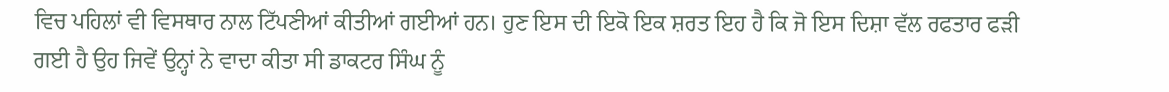ਵਿਚ ਪਹਿਲਾਂ ਵੀ ਵਿਸਥਾਰ ਨਾਲ ਟਿੱਪਣੀਆਂ ਕੀਤੀਆਂ ਗਈਆਂ ਹਨ। ਹੁਣ ਇਸ ਦੀ ਇਕੋ ਇਕ ਸ਼ਰਤ ਇਹ ਹੈ ਕਿ ਜੋ ਇਸ ਦਿਸ਼ਾ ਵੱਲ ਰਫਤਾਰ ਫੜੀ ਗਈ ਹੈ ਉਹ ਜਿਵੇਂ ਉਨ੍ਹਾਂ ਨੇ ਵਾਦਾ ਕੀਤਾ ਸੀ ਡਾਕਟਰ ਸਿੰਘ ਨੂੰ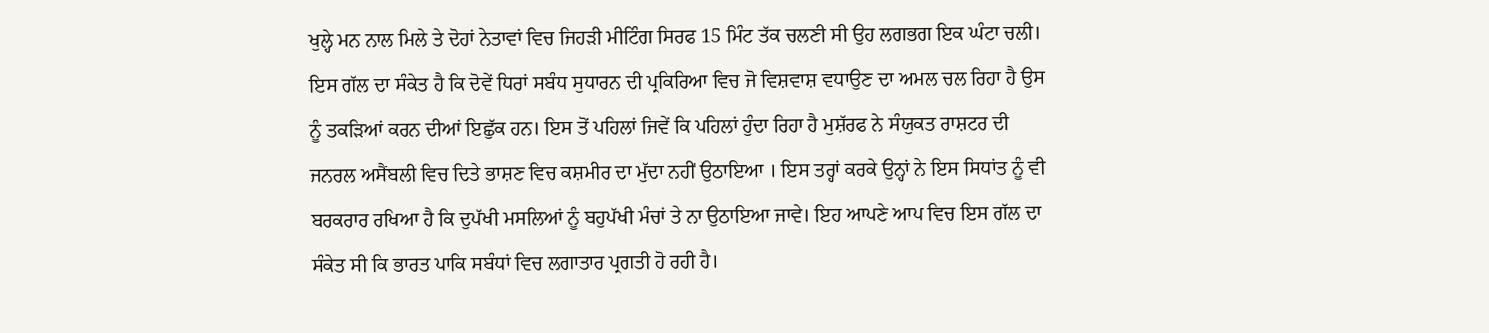ਖੁਲ੍ਹੇ ਮਨ ਨਾਲ ਮਿਲੇ ਤੇ ਦੋਹਾਂ ਨੇਤਾਵਾਂ ਵਿਚ ਜਿਹੜੀ ਮੀਟਿੰਗ ਸਿਰਫ 15 ਮਿੰਟ ਤੱਕ ਚਲਣੀ ਸੀ ਉਹ ਲਗਭਗ ਇਕ ਘੰਟਾ ਚਲੀ। ਇਸ ਗੱਲ ਦਾ ਸੰਕੇਤ ਹੈ ਕਿ ਦੋਵੇਂ ਧਿਰਾਂ ਸਬੰਧ ਸੁਧਾਰਨ ਦੀ ਪ੍ਰਕਿਰਿਆ ਵਿਚ ਜੋ ਵਿਸ਼ਵਾਸ਼ ਵਧਾਉਣ ਦਾ ਅਮਲ ਚਲ ਰਿਹਾ ਹੈ ਉਸ ਨੂੰ ਤਕੜਿਆਂ ਕਰਨ ਦੀਆਂ ਇਛੁੱਕ ਹਨ। ਇਸ ਤੋਂ ਪਹਿਲਾਂ ਜਿਵੇਂ ਕਿ ਪਹਿਲਾਂ ਹੁੰਦਾ ਰਿਹਾ ਹੈ ਮੁਸ਼ੱਰਫ ਨੇ ਸੰਯੁਕਤ ਰਾਸ਼ਟਰ ਦੀ ਜਨਰਲ ਅਸੈਂਬਲੀ ਵਿਚ ਦਿਤੇ ਭਾਸ਼ਣ ਵਿਚ ਕਸ਼ਮੀਰ ਦਾ ਮੁੱਦਾ ਨਹੀਂ ਉਠਾਇਆ । ਇਸ ਤਰ੍ਹਾਂ ਕਰਕੇ ਉਨ੍ਹਾਂ ਨੇ ਇਸ ਸਿਧਾਂਤ ਨੂੰ ਵੀ ਬਰਕਰਾਰ ਰਖਿਆ ਹੈ ਕਿ ਦੁਪੱਖੀ ਮਸਲਿਆਂ ਨੂੰ ਬਹੁਪੱਖੀ ਮੰਚਾਂ ਤੇ ਨਾ ਉਠਾਇਆ ਜਾਵੇ। ਇਹ ਆਪਣੇ ਆਪ ਵਿਚ ਇਸ ਗੱਲ ਦਾ ਸੰਕੇਤ ਸੀ ਕਿ ਭਾਰਤ ਪਾਕਿ ਸਬੰਧਾਂ ਵਿਚ ਲਗਾਤਾਰ ਪ੍ਰਗਤੀ ਹੋ ਰਹੀ ਹੈ।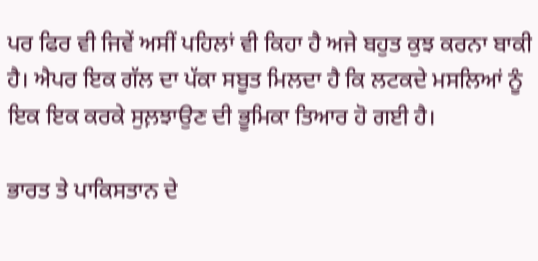ਪਰ ਫਿਰ ਵੀ ਜਿਵੇਂ ਅਸੀਂ ਪਹਿਲਾਂ ਵੀ ਕਿਹਾ ਹੈ ਅਜੇ ਬਹੁਤ ਕੁਝ ਕਰਨਾ ਬਾਕੀ ਹੈ। ਐਪਰ ਇਕ ਗੱਲ ਦਾ ਪੱਕਾ ਸਬੂਤ ਮਿਲਦਾ ਹੈ ਕਿ ਲਟਕਦੇ ਮਸਲਿਆਂ ਨੂੰ ਇਕ ਇਕ ਕਰਕੇ ਸੁਲ਼ਝਾਉਣ ਦੀ ਭੂਮਿਕਾ ਤਿਆਰ ਹੋ ਗਈ ਹੈ।

ਭਾਰਤ ਤੇ ਪਾਕਿਸਤਾਨ ਦੇ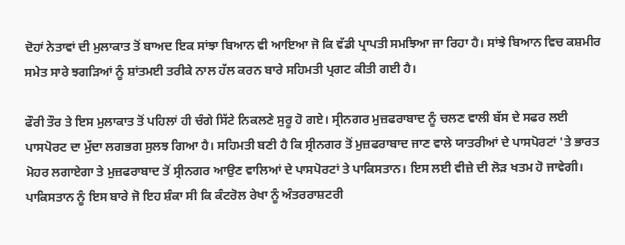ਦੋਹਾਂ ਨੇਤਾਵਾਂ ਦੀ ਮੁਲਾਕਾਤ ਤੋਂ ਬਾਅਦ ਇਕ ਸਾਂਝਾ ਬਿਆਨ ਵੀ ਆਇਆ ਜੋ ਕਿ ਵੱਡੀ ਪ੍ਰਾਪਤੀ ਸਮਝਿਆ ਜਾ ਰਿਹਾ ਹੈ। ਸਾਂਝੇ ਬਿਆਨ ਵਿਚ ਕਸ਼ਮੀਰ ਸਮੇਤ ਸਾਰੇ ਝਗੜਿਆਂ ਨੂੰ ਸ਼ਾਂਤਮਈ ਤਰੀਕੇ ਨਾਲ ਹੱਲ ਕਰਨ ਬਾਰੇ ਸਹਿਮਤੀ ਪ੍ਰਗਟ ਕੀਤੀ ਗਈ ਹੈ।

ਫੌਰੀ ਤੌਰ ਤੇ ਇਸ ਮੁਲਾਕਾਤ ਤੋਂ ਪਹਿਲਾਂ ਹੀ ਚੰਗੇ ਸਿੱਟੇ ਨਿਕਲਣੇ ਸੁਰੂ ਹੋ ਗਏ। ਸ੍ਰੀਨਗਰ ਮੁਜ਼ਫਰਾਬਾਦ ਨੂੰ ਚਲਣ ਵਾਲੀ ਬੱਸ ਦੇ ਸਫਰ ਲਈ ਪਾਸਪੋਰਟ ਦਾ ਮੁੱਦਾ ਲਗਭਗ ਸੁਲਝ ਗਿਆ ਹੈ। ਸਹਿਮਤੀ ਬਣੀ ਹੈ ਕਿ ਸ੍ਰੀਨਗਰ ਤੋਂ ਮੁਜ਼ਫਰਾਬਾਦ ਜਾਣ ਵਾਲੇ ਯਾਤਰੀਆਂ ਦੇ ਪਾਸਪੋਰਟਾਂ 'ਤੇ ਭਾਰਤ ਮੋਹਰ ਲਗਾਏਗਾ ਤੇ ਮੁਜ਼ਫਰਾਬਾਦ ਤੋਂ ਸ੍ਰੀਨਗਰ ਆਉਣ ਵਾਲਿਆਂ ਦੇ ਪਾਸਪੋਰਟਾਂ ਤੇ ਪਾਕਿਸਤਾਨ। ਇਸ ਲਈ ਵੀਜ਼ੇ ਦੀ ਲੋੜ ਖਤਮ ਹੋ ਜਾਵੇਗੀ। ਪਾਕਿਸਤਾਨ ਨੂੰ ਇਸ ਬਾਰੇ ਜੋ ਇਹ ਸ਼ੰਕਾ ਸੀ ਕਿ ਕੰਟਰੋਲ ਰੇਖਾ ਨੂੰ ਅੰਤਰਰਾਸ਼ਟਰੀ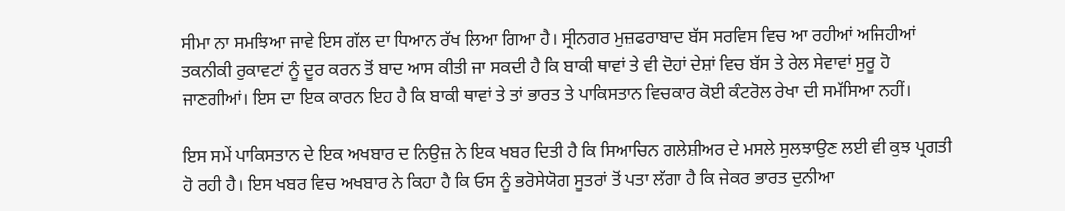ਸੀਮਾ ਨਾ ਸਮਝਿਆ ਜਾਵੇ ਇਸ ਗੱਲ ਦਾ ਧਿਆਨ ਰੱਖ ਲਿਆ ਗਿਆ ਹੈ। ਸ੍ਰੀਨਗਰ ਮੁਜ਼ਫਰਾਬਾਦ ਬੱਸ ਸਰਵਿਸ ਵਿਚ ਆ ਰਹੀਆਂ ਅਜਿਹੀਆਂ ਤਕਨੀਕੀ ਰੁਕਾਵਟਾਂ ਨੂੰ ਦੂਰ ਕਰਨ ਤੋਂ ਬਾਦ ਆਸ ਕੀਤੀ ਜਾ ਸਕਦੀ ਹੈ ਕਿ ਬਾਕੀ ਥਾਵਾਂ ਤੇ ਵੀ ਦੋਹਾਂ ਦੇਸ਼ਾਂ ਵਿਚ ਬੱਸ ਤੇ ਰੇਲ ਸੇਵਾਵਾਂ ਸੁਰੂ ਹੋ ਜਾਣਗੀਆਂ। ਇਸ ਦਾ ਇਕ ਕਾਰਨ ਇਹ ਹੈ ਕਿ ਬਾਕੀ ਥਾਵਾਂ ਤੇ ਤਾਂ ਭਾਰਤ ਤੇ ਪਾਕਿਸਤਾਨ ਵਿਚਕਾਰ ਕੋਈ ਕੰਟਰੋਲ ਰੇਖਾ ਦੀ ਸਮੱਸਿਆ ਨਹੀਂ।

ਇਸ ਸਮੇਂ ਪਾਕਿਸਤਾਨ ਦੇ ਇਕ ਅਖਬਾਰ ਦ ਨਿਉਜ਼ ਨੇ ਇਕ ਖਬਰ ਦਿਤੀ ਹੈ ਕਿ ਸਿਆਚਿਨ ਗਲੇਸ਼ੀਅਰ ਦੇ ਮਸਲੇ ਸੁਲਝਾਉਣ ਲਈ ਵੀ ਕੁਝ ਪ੍ਰਗਤੀ ਹੋ ਰਹੀ ਹੈ। ਇਸ ਖਬਰ ਵਿਚ ਅਖਬਾਰ ਨੇ ਕਿਹਾ ਹੈ ਕਿ ਓਸ ਨੂੰ ਭਰੋਸੇਯੋਗ ਸੂਤਰਾਂ ਤੋਂ ਪਤਾ ਲੱਗਾ ਹੈ ਕਿ ਜੇਕਰ ਭਾਰਤ ਦੁਨੀਆ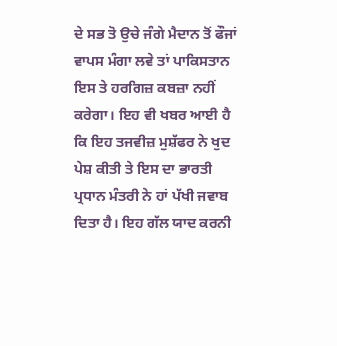ਦੇ ਸਭ ਤੋ ਉਚੇ ਜੰਗੇ ਮੈਦਾਨ ਤੋਂ ਫੌਜਾਂ ਵਾਪਸ ਮੰਗਾ ਲਵੇ ਤਾਂ ਪਾਕਿਸਤਾਨ ਇਸ ਤੇ ਹਰਗਿਜ਼ ਕਬਜ਼ਾ ਨਹੀਂ ਕਰੇਗਾ। ਇਹ ਵੀ ਖਬਰ ਆਈ ਹੈ ਕਿ ਇਹ ਤਜਵੀਜ਼ ਮੁਸ਼ੱਫਰ ਨੇ ਖੁਦ ਪੇਸ਼ ਕੀਤੀ ਤੇ ਇਸ ਦਾ ਭਾਰਤੀ ਪ੍ਰਧਾਨ ਮੰਤਰੀ ਨੇ ਹਾਂ ਪੱਖੀ ਜਵਾਬ ਦਿਤਾ ਹੈ। ਇਹ ਗੱਲ ਯਾਦ ਕਰਨੀ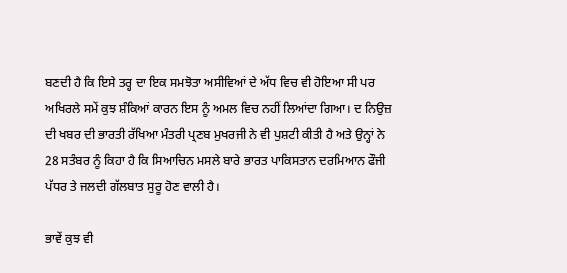ਬਣਦੀ ਹੈ ਕਿ ਇਸੇ ਤਰ੍ਹ ਦਾ ਇਕ ਸਮਝੋਤਾ ਅਸੀਵਿਆਂ ਦੇ ਅੱਧ ਵਿਚ ਵੀ ਹੋਇਆ ਸੀ ਪਰ ਅਖਿਰਲੇ ਸਮੇਂ ਕੁਝ ਸ਼ੰਕਿਆਂ ਕਾਰਨ ਇਸ ਨੂੰ ਅਮਲ ਵਿਚ ਨਹੀਂ ਲਿਆਂਦਾ ਗਿਆ। ਦ ਨਿਉਜ਼ ਦੀ ਖਬਰ ਦੀ ਭਾਰਤੀ ਰੱਖਿਆ ਮੰਤਰੀ ਪ੍ਰਣਬ ਮੁਖਰਜੀ ਨੇ ਵੀ ਪੁਸ਼ਟੀ ਕੀਤੀ ਹੈ ਅਤੇ ਉਨ੍ਹਾਂ ਨੇ 28 ਸਤੰਬਰ ਨੂੰ ਕਿਹਾ ਹੈ ਕਿ ਸਿਆਚਿਨ ਮਸਲੇ ਬਾਰੇ ਭਾਰਤ ਪਾਕਿਸਤਾਨ ਦਰਮਿਆਨ ਫੌਜੀ ਪੱਧਰ ਤੇ ਜਲਦੀ ਗੱਲਬਾਤ ਸੁਰੂ ਹੋਣ ਵਾਲੀ ਹੈ।

ਭਾਵੇਂ ਕੁਝ ਵੀ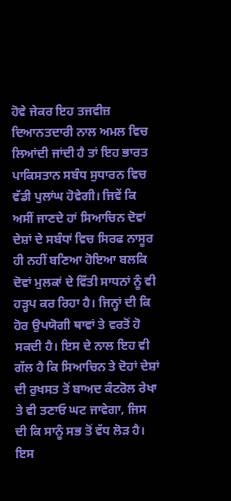ਹੋਵੇ ਜੇਕਰ ਇਹ ਤਜਵੀਜ਼ ਦਿਆਨਤਦਾਰੀ ਨਾਲ ਅਮਲ ਵਿਚ ਲਿਆਂਦੀ ਜਾਂਦੀ ਹੈ ਤਾਂ ਇਹ ਭਾਰਤ ਪਾਕਿਸਤਾਨ ਸਬੰਧ ਸੁਧਾਰਨ ਵਿਚ ਵੱਡੀ ਪੁਲਾਂਘ ਹੋਵੇਗੀ। ਜਿਵੇਂ ਕਿ ਅਸੀਂ ਜਾਣਦੇ ਹਾਂ ਸਿਆਚਿਨ ਦੋਵਾਂ ਦੇਸ਼ਾਂ ਦੇ ਸਬੰਧਾਂ ਵਿਚ ਸਿਰਫ ਨਾਸੂਰ ਹੀ ਨਹੀਂ ਬਣਿਆ ਹੋਇਆ ਬਲਕਿ ਦੋਵਾਂ ਮੁਲਕਾਂ ਦੇ ਵਿੱਤੀ ਸਾਧਨਾਂ ਨੂੰ ਵੀ ਹੜ੍ਹਪ ਕਰ ਰਿਹਾ ਹੈ। ਜਿਨ੍ਹਾਂ ਦੀ ਕਿ ਹੋਰ ਉਪਯੋਗੀ ਥਾਵਾਂ ਤੇ ਵਰਤੋਂ ਹੋ ਸਕਦੀ ਹੈ। ਇਸ ਦੇ ਨਾਲ ਇਹ ਵੀ ਗੱਲ ਹੈ ਕਿ ਸਿਆਚਿਨ ਤੇ ਦੋਹਾਂ ਦੇਸ਼ਾਂ ਦੀ ਰੁਖਸਤ ਤੋਂ ਬਾਅਦ ਕੰਟਰੋਲ ਰੇਖਾ ਤੇ ਵੀ ਤਣਾਓ ਘਟ ਜਾਵੇਗਾ, ਜਿਸ ਦੀ ਕਿ ਸਾਨੂੰ ਸਭ ਤੋਂ ਵੱਧ ਲੋੜ ਹੈ। ਇਸ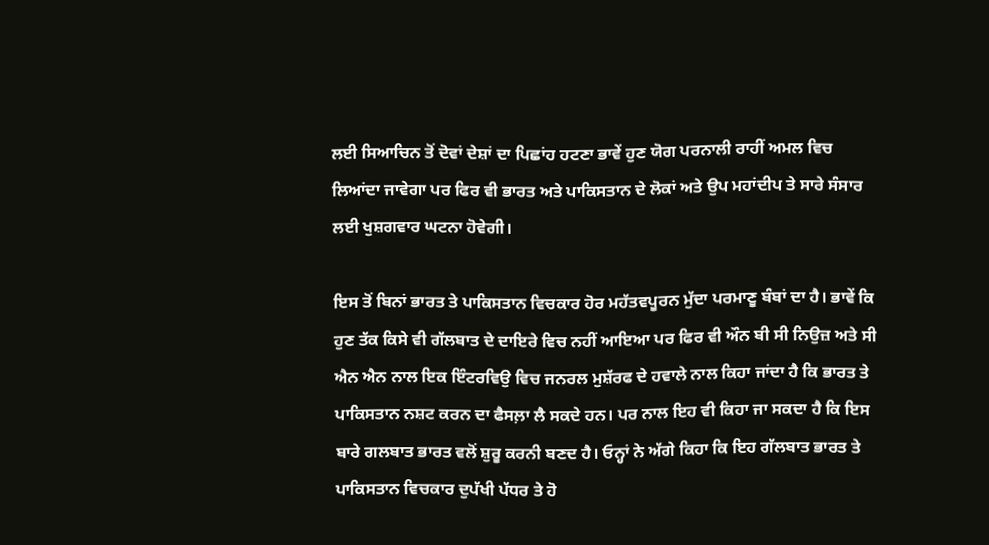ਲਈ ਸਿਆਚਿਨ ਤੋਂ ਦੋਵਾਂ ਦੇਸ਼ਾਂ ਦਾ ਪਿਛਾਂਹ ਹਟਣਾ ਭਾਵੇਂ ਹੁਣ ਯੋਗ ਪਰਨਾਲੀ ਰਾਹੀਂ ਅਮਲ ਵਿਚ ਲਿਆਂਦਾ ਜਾਵੇਗਾ ਪਰ ਫਿਰ ਵੀ ਭਾਰਤ ਅਤੇ ਪਾਕਿਸਤਾਨ ਦੇ ਲੋਕਾਂ ਅਤੇ ਉਪ ਮਹਾਂਦੀਪ ਤੇ ਸਾਰੇ ਸੰਸਾਰ ਲਈ ਖੁਸ਼ਗਵਾਰ ਘਟਨਾ ਹੋਵੇਗੀ।

ਇਸ ਤੋਂ ਬਿਨਾਂ ਭਾਰਤ ਤੇ ਪਾਕਿਸਤਾਨ ਵਿਚਕਾਰ ਹੋਰ ਮਹੱਤਵਪੂਰਨ ਮੁੱਦਾ ਪਰਮਾਣੂ ਬੰਬਾਂ ਦਾ ਹੈ। ਭਾਵੇਂ ਕਿ ਹੁਣ ਤੱਕ ਕਿਸੇ ਵੀ ਗੱਲਬਾਤ ਦੇ ਦਾਇਰੇ ਵਿਚ ਨਹੀਂ ਆਇਆ ਪਰ ਫਿਰ ਵੀ ਔਨ ਬੀ ਸੀ ਨਿਉਜ਼ ਅਤੇ ਸੀ ਐਨ ਐਨ ਨਾਲ ਇਕ ਇੰਟਰਵਿਉ ਵਿਚ ਜਨਰਲ ਮੁਸ਼ੱਰਫ ਦੇ ਹਵਾਲੇ ਨਾਲ ਕਿਹਾ ਜਾਂਦਾ ਹੈ ਕਿ ਭਾਰਤ ਤੇ ਪਾਕਿਸਤਾਨ ਨਸ਼ਟ ਕਰਨ ਦਾ ਫੈਸਲ਼ਾ ਲੈ ਸਕਦੇ ਹਨ। ਪਰ ਨਾਲ ਇਹ ਵੀ ਕਿਹਾ ਜਾ ਸਕਦਾ ਹੈ ਕਿ ਇਸ ਬਾਰੇ ਗਲਬਾਤ ਭਾਰਤ ਵਲੋਂ ਸ਼ੁਰੂ ਕਰਨੀ ਬਣਦ ਹੈ। ਓਨ੍ਹਾਂ ਨੇ ਅੱਗੇ ਕਿਹਾ ਕਿ ਇਹ ਗੱਲਬਾਤ ਭਾਰਤ ਤੇ ਪਾਕਿਸਤਾਨ ਵਿਚਕਾਰ ਦੁਪੱਖੀ ਪੱਧਰ ਤੇ ਹੋ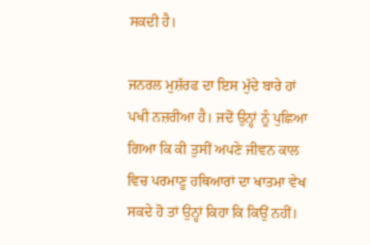ਸਕਦੀ ਹੈ।

ਜਨਰਲ ਮੁਸ਼ੱਰਫ ਦਾ ਇਸ ਮੁੱਦੇ ਬਾਰੇ ਹਾਂ ਪਖੀ ਨਜ਼ਰੀਆ ਹੈ। ਜਦੋਂ ਉਨ੍ਹਾਂ ਨੂੰ ਪੁਛਿਆ ਗਿਆ ਕਿ ਕੀ ਤੁਸੀਂ ਅਪਣੇ ਜੀਵਨ ਕਾਲ ਵਿਚ ਪਰਮਾਣੂ ਹਥਿਆਰਾਂ ਦਾ ਖਾਤਮਾ ਵੇਖ ਸਕਦੇ ਹੋ ਤਾਂ ਉਨ੍ਹਾਂ ਕਿਹਾ ਕਿ ਕਿਉਂ ਨਹੀਂ।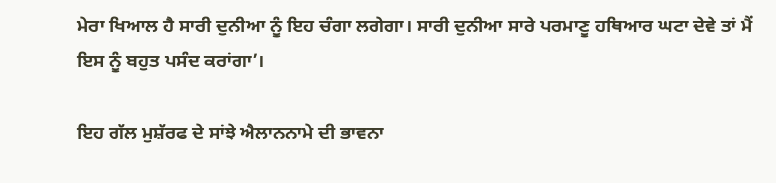ਮੇਰਾ ਖਿਆਲ ਹੈ ਸਾਰੀ ਦੁਨੀਆ ਨੂੰ ਇਹ ਚੰਗਾ ਲਗੇਗਾ। ਸਾਰੀ ਦੁਨੀਆ ਸਾਰੇ ਪਰਮਾਣੂ ਹਥਿਆਰ ਘਟਾ ਦੇਵੇ ਤਾਂ ਮੈਂ ਇਸ ਨੂੰ ਬਹੁਤ ਪਸੰਦ ਕਰਾਂਗਾ’।

ਇਹ ਗੱਲ ਮੁਸ਼ੱਰਫ ਦੇ ਸਾਂਝੇ ਐਲਾਨਨਾਮੇ ਦੀ ਭਾਵਨਾ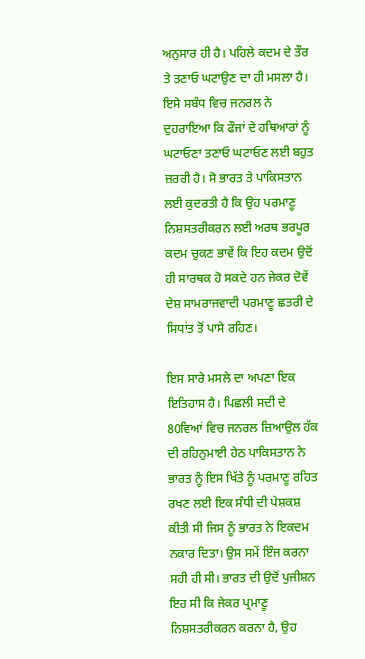ਅਨੁਸਾਰ ਹੀ ਹੈ। ਪਹਿਲੇ ਕਦਮ ਦੇ ਤੌਰ ਤੇ ਤਣਾਓ ਘਟਾਉਣ ਦਾ ਹੀ ਮਸਲਾ ਹੈ। ਇਸੇ ਸਬੰਧ ਵਿਚ ਜਨਰਲ ਨੇ ਦੁਹਰਾਇਆ ਕਿ ਫੌਜਾਂ ਦੇ ਹਥਿਆਰਾਂ ਨੂੰ ਘਟਾਓਣਾ ਤਣਾਓ ਘਟਾਓਣ ਲਈ ਬਹੁਤ ਜ਼ਰਰੀ ਹੈ। ਸੋ ਭਾਰਤ ਤੇ ਪਾਕਿਸਤਾਨ ਲਈ ਕੁਦਰਤੀ ਹੈ ਕਿ ਉਹ ਪਰਮਾਣੂ ਨਿਸ਼ਸਤਰੀਕਰਨ ਲਈ ਅਰਥ ਭਰਪੂਰ ਕਦਮ ਚੁਕਣ ਭਾਵੇਂ ਕਿ ਇਹ ਕਦਮ ਉਦੋਂ ਹੀ ਸਾਰਥਕ ਹੋ ਸਕਦੇ ਹਨ ਜੇਕਰ ਦੋਵੇਂ ਦੇਸ਼ ਸਾਮਰਾਜਵਾਦੀ ਪਰਮਾਣੂ ਛਤਰੀ ਦੇ ਸਿਧਾਂਤ ਤੋਂ ਪਾਸੇ ਰਹਿਣ।

ਇਸ ਸਾਰੇ ਮਸਲੇ ਦਾ ਅਪਣਾ ਇਕ ਇਤਿਹਾਸ ਹੈ। ਪਿਛਲੀ ਸਦੀ ਦੇ 80ਵਿਆਂ ਵਿਚ ਜਨਰਲ ਜ਼ਿਆਉਲ ਹੱਕ ਦੀ ਰਹਿਨੁਮਾਈ ਹੇਠ ਪਾਕਿਸਤਾਨ ਨੇ ਭਾਰਤ ਨੂੰ ਇਸ ਖਿੱਤੇ ਨੂੰ ਪਰਮਾਣੂ ਰਹਿਤ ਰਖਣ ਲਈ ਇਕ ਸੰਧੀ ਦੀ ਪੇਸ਼ਕਸ਼ ਕੀਤੀ ਸੀ ਜਿਸ ਨੂੰ ਭਾਰਤ ਨੇ ਇਕਦਮ ਨਕਾਰ ਦਿਤਾ। ਉਸ ਸਮੇਂ ਇੰਜ ਕਰਨਾ ਸਹੀ ਹੀ ਸੀ। ਭਾਰਤ ਦੀ ਉਦੋਂ ਪੁਜੀਸ਼ਨ ਇਹ ਸੀ ਕਿ ਜੇਕਰ ਪ੍ਰਮਾਣੂ ਨਿਸ਼ਸਤਰੀਕਰਨ ਕਰਨਾ ਹੈ, ਉਹ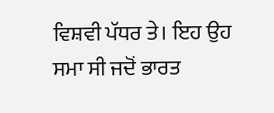ਵਿਸ਼ਵੀ ਪੱਧਰ ਤੇ। ਇਹ ਉਹ ਸਮਾ ਸੀ ਜਦੋਂ ਭਾਰਤ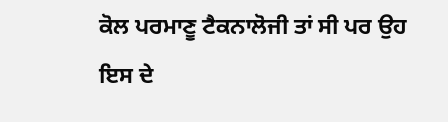ਕੋਲ ਪਰਮਾਣੂ ਟੈਕਨਾਲੋਜੀ ਤਾਂ ਸੀ ਪਰ ਉਹ ਇਸ ਦੇ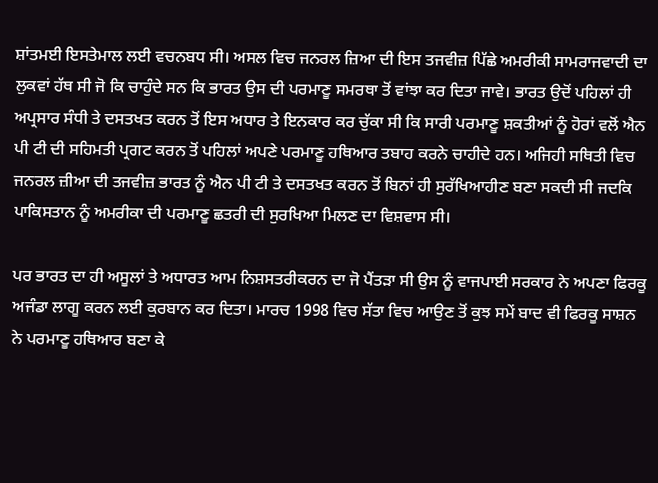ਸ਼ਾਂਤਮਈ ਇਸਤੇਮਾਲ ਲਈ ਵਚਨਬਧ ਸੀ। ਅਸਲ ਵਿਚ ਜਨਰਲ ਜ਼ਿਆ ਦੀ ਇਸ ਤਜਵੀਜ਼ ਪਿੱਛੇ ਅਮਰੀਕੀ ਸਾਮਰਾਜਵਾਦੀ ਦਾ ਲੁਕਵਾਂ ਹੱਥ ਸੀ ਜੋ ਕਿ ਚਾਹੁੰਦੇ ਸਨ ਕਿ ਭਾਰਤ ਉਸ ਦੀ ਪਰਮਾਣੂ ਸਮਰਥਾ ਤੋਂ ਵਾਂਝਾ ਕਰ ਦਿਤਾ ਜਾਵੇ। ਭਾਰਤ ਉਦੋਂ ਪਹਿਲਾਂ ਹੀ ਅਪ੍ਰਸਾਰ ਸੰਧੀ ਤੇ ਦਸਤਖਤ ਕਰਨ ਤੋਂ ਇਸ ਅਧਾਰ ਤੇ ਇਨਕਾਰ ਕਰ ਚੁੱਕਾ ਸੀ ਕਿ ਸਾਰੀ ਪਰਮਾਣੂ ਸ਼ਕਤੀਆਂ ਨੂੰ ਹੋਰਾਂ ਵਲੋਂ ਐਨ ਪੀ ਟੀ ਦੀ ਸਹਿਮਤੀ ਪ੍ਰਗਟ ਕਰਨ ਤੋਂ ਪਹਿਲਾਂ ਅਪਣੇ ਪਰਮਾਣੂ ਹਥਿਆਰ ਤਬਾਹ ਕਰਨੇ ਚਾਹੀਦੇ ਹਨ। ਅਜਿਹੀ ਸਥਿਤੀ ਵਿਚ ਜਨਰਲ ਜ਼ੀਆ ਦੀ ਤਜਵੀਜ਼ ਭਾਰਤ ਨੂੰ ਐਨ ਪੀ ਟੀ ਤੇ ਦਸਤਖਤ ਕਰਨ ਤੋਂ ਬਿਨਾਂ ਹੀ ਸੁਰੱਖਿਆਹੀਣ ਬਣਾ ਸਕਦੀ ਸੀ ਜਦਕਿ ਪਾਕਿਸਤਾਨ ਨੂੰ ਅਮਰੀਕਾ ਦੀ ਪਰਮਾਣੂ ਛਤਰੀ ਦੀ ਸੁਰਖਿਆ ਮਿਲਣ ਦਾ ਵਿਸ਼ਵਾਸ ਸੀ।

ਪਰ ਭਾਰਤ ਦਾ ਹੀ ਅਸੂਲਾਂ ਤੇ ਅਧਾਰਤ ਆਮ ਨਿਸ਼ਸਤਰੀਕਰਨ ਦਾ ਜੋ ਪੈਂਤੜਾ ਸੀ ਉਸ ਨੂੰ ਵਾਜਪਾਈ ਸਰਕਾਰ ਨੇ ਅਪਣਾ ਫਿਰਕੂ ਅਜੰਡਾ ਲਾਗੂ ਕਰਨ ਲਈ ਕੁਰਬਾਨ ਕਰ ਦਿਤਾ। ਮਾਰਚ 1998 ਵਿਚ ਸੱਤਾ ਵਿਚ ਆਉਣ ਤੋਂ ਕੁਝ ਸਮੇਂ ਬਾਦ ਵੀ ਫਿਰਕੂ ਸਾਸ਼ਨ ਨੇ ਪਰਮਾਣੂ ਹਥਿਆਰ ਬਣਾ ਕੇ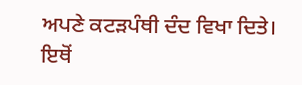ਅਪਣੇ ਕਟੜਪੰਥੀ ਦੰਦ ਵਿਖਾ ਦਿਤੇ। ਇਥੋਂ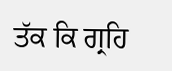ਤੱਕ ਕਿ ਗ੍ਰਹਿ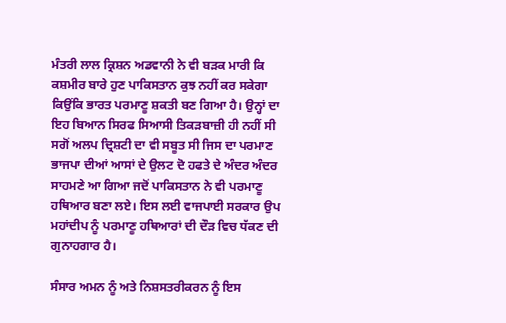ਮੰਤਰੀ ਲਾਲ ਕ੍ਰਿਸ਼ਨ ਅਡਵਾਨੀ ਨੇ ਵੀ ਬੜਕ ਮਾਰੀ ਕਿ ਕਸ਼ਮੀਰ ਬਾਰੇ ਹੁਣ ਪਾਕਿਸਤਾਨ ਕੁਝ ਨਹੀਂ ਕਰ ਸਕੇਗਾ ਕਿਉਂਕਿ ਭਾਰਤ ਪਰਮਾਣੂ ਸ਼ਕਤੀ ਬਣ ਗਿਆ ਹੈ। ਉਨ੍ਹਾਂ ਦਾ ਇਹ ਬਿਆਨ ਸਿਰਫ ਸਿਆਸੀ ਤਿਕੜਬਾਜ਼ੀ ਹੀ ਨਹੀਂ ਸੀ ਸਗੋਂ ਅਲਪ ਦ੍ਰਿਸ਼ਟੀ ਦਾ ਵੀ ਸਬੂਤ ਸੀ ਜਿਸ ਦਾ ਪਰਮਾਣ ਭਾਜਪਾ ਦੀਆਂ ਆਸਾਂ ਦੇ ਉਲਟ ਦੋ ਹਫਤੇ ਦੇ ਅੰਦਰ ਅੰਦਰ ਸਾਹਮਣੇ ਆ ਗਿਆ ਜਦੋਂ ਪਾਕਿਸਤਾਨ ਨੇ ਵੀ ਪਰਮਾਣੂ ਹਥਿਆਰ ਬਣਾ ਲਏ। ਇਸ ਲਈ ਵਾਜਪਾਈ ਸਰਕਾਰ ਉਪ ਮਹਾਂਦੀਪ ਨੂੰ ਪਰਮਾਣੂ ਹਥਿਆਰਾਂ ਦੀ ਦੌੜ ਵਿਚ ਧੱਕਣ ਦੀ ਗੁਨਾਹਗਾਰ ਹੈ।

ਸੰਸਾਰ ਅਮਨ ਨੂੰ ਅਤੇ ਨਿਸ਼ਸਤਰੀਕਰਨ ਨੂੰ ਇਸ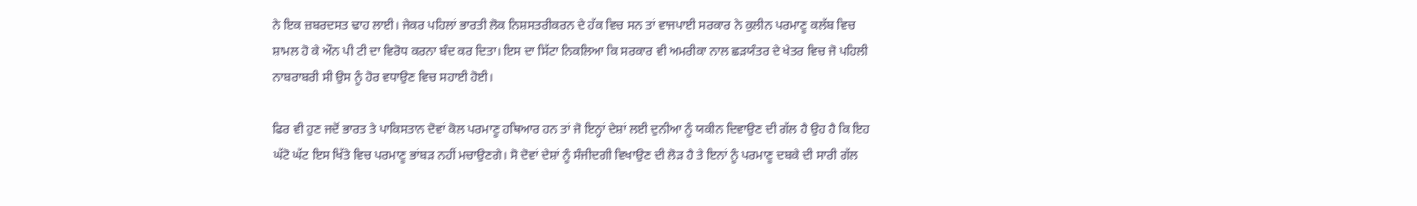ਨੇ ਇਕ ਜ਼ਬਰਦਸਤ ਢਾਹ ਲਾਈ। ਜੇਕਰ ਪਹਿਲਾਂ ਭਾਰਤੀ ਲੋਕ ਨਿਸ਼ਸਤਰੀਕਰਨ ਦੇ ਹੱਕ ਵਿਚ ਸਨ ਤਾਂ ਵਾਜਪਾਈ ਸਰਕਾਰ ਨੇ ਕੁਲੀਨ ਪਰਮਾਣੂ ਕਲੱਬ ਵਿਚ ਸ਼ਾਮਲ ਹੋ ਕੇ ਔਨ ਪੀ ਟੀ ਦਾ ਵਿਰੋਧ ਕਰਨਾ ਬੰਦ ਕਰ ਦਿਤਾ। ਇਸ ਦਾ ਸਿੱਟਾ ਨਿਕਲਿਆ ਕਿ ਸਰਕਾਰ ਵੀ ਅਮਰੀਕਾ ਨਾਲ ਛੜਯੰਤਰ ਦੇ ਖੇਤਰ ਵਿਚ ਜੋ ਪਹਿਲੀ ਨਾਬਰਾਬਰੀ ਸੀ ਉਸ ਨੂੰ ਹੋਰ ਵਧਾਉਣ ਵਿਚ ਸਹਾਈ ਹੋਈ।

ਫਿਰ ਵੀ ਹੁਣ ਜਦੋਂ ਭਾਰਤ ਤੇ ਪਾਕਿਸਤਾਨ ਦੋਵਾਂ ਕੋਲ ਪਰਮਾਣੂ ਹਥਿਆਰ ਹਨ ਤਾਂ ਜੋ ਇਨ੍ਹਾਂ ਦੇਸ਼ਾਂ ਲਈ ਦੁਨੀਆ ਨੂੰ ਯਕੀਨ ਦਿਵਾਉਣ ਦੀ ਗੱਲ ਹੈ ਉਹ ਹੈ ਕਿ ਇਹ ਘੱਟੋ ਘੱਟ ਇਸ ਖਿੱਤੇ ਵਿਚ ਪਰਮਾਣੂ ਭਾਂਬੜ ਨਹੀਂ ਮਚਾਉਣਗੇ। ਸੋ ਦੋਵਾਂ ਦੇਸ਼ਾਂ ਨੂੰ ਸੰਜੀਦਗੀ ਵਿਖਾਉਣ ਦੀ ਲੋੜ ਹੈ ਤੇ ਇਨਾਂ ਨੂੰ ਪਰਮਾਣੂ ਦਬਕੇ ਦੀ ਸਾਰੀ ਗੱਲ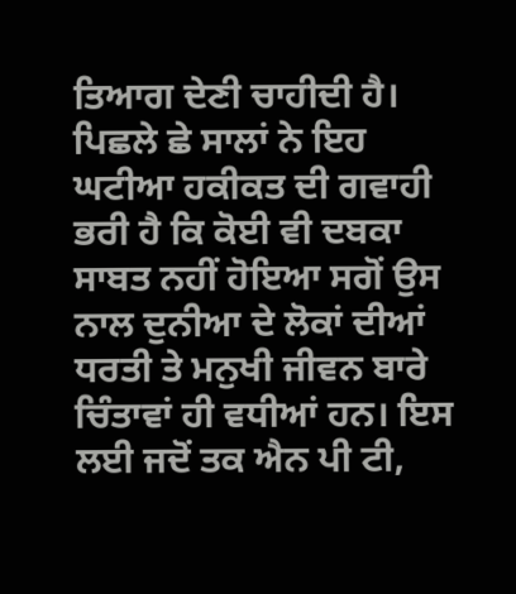ਤਿਆਗ ਦੇਣੀ ਚਾਹੀਦੀ ਹੈ। ਪਿਛਲੇ ਛੇ ਸਾਲਾਂ ਨੇ ਇਹ ਘਟੀਆ ਹਕੀਕਤ ਦੀ ਗਵਾਹੀ ਭਰੀ ਹੈ ਕਿ ਕੋਈ ਵੀ ਦਬਕਾ ਸਾਬਤ ਨਹੀਂ ਹੋਇਆ ਸਗੋਂ ਉਸ ਨਾਲ ਦੁਨੀਆ ਦੇ ਲੋਕਾਂ ਦੀਆਂ ਧਰਤੀ ਤੇ ਮਨੁਖੀ ਜੀਵਨ ਬਾਰੇ ਚਿੰਤਾਵਾਂ ਹੀ ਵਧੀਆਂ ਹਨ। ਇਸ ਲਈ ਜਦੋਂ ਤਕ ਐਨ ਪੀ ਟੀ,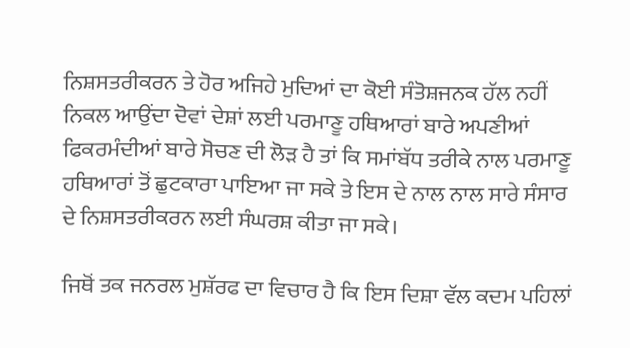ਨਿਸ਼ਸਤਰੀਕਰਨ ਤੇ ਹੋਰ ਅਜਿਹੇ ਮੁਦਿਆਂ ਦਾ ਕੋਈ ਸੰਤੋਸ਼ਜਨਕ ਹੱਲ ਨਹੀਂ ਨਿਕਲ ਆਉਂਦਾ ਦੋਵਾਂ ਦੇਸ਼ਾਂ ਲਈ ਪਰਮਾਣੂ ਹਥਿਆਰਾਂ ਬਾਰੇ ਅਪਣੀਆਂ ਫਿਕਰਮੰਦੀਆਂ ਬਾਰੇ ਸੋਚਣ ਦੀ ਲੋੜ ਹੈ ਤਾਂ ਕਿ ਸਮਾਂਬੱਧ ਤਰੀਕੇ ਨਾਲ ਪਰਮਾਣੂ ਹਥਿਆਰਾਂ ਤੋਂ ਛੁਟਕਾਰਾ ਪਾਇਆ ਜਾ ਸਕੇ ਤੇ ਇਸ ਦੇ ਨਾਲ ਨਾਲ ਸਾਰੇ ਸੰਸਾਰ ਦੇ ਨਿਸ਼ਸਤਰੀਕਰਨ ਲਈ ਸੰਘਰਸ਼ ਕੀਤਾ ਜਾ ਸਕੇ।

ਜਿਥੋਂ ਤਕ ਜਨਰਲ ਮੁਸ਼ੱਰਫ ਦਾ ਵਿਚਾਰ ਹੈ ਕਿ ਇਸ ਦਿਸ਼ਾ ਵੱਲ ਕਦਮ ਪਹਿਲਾਂ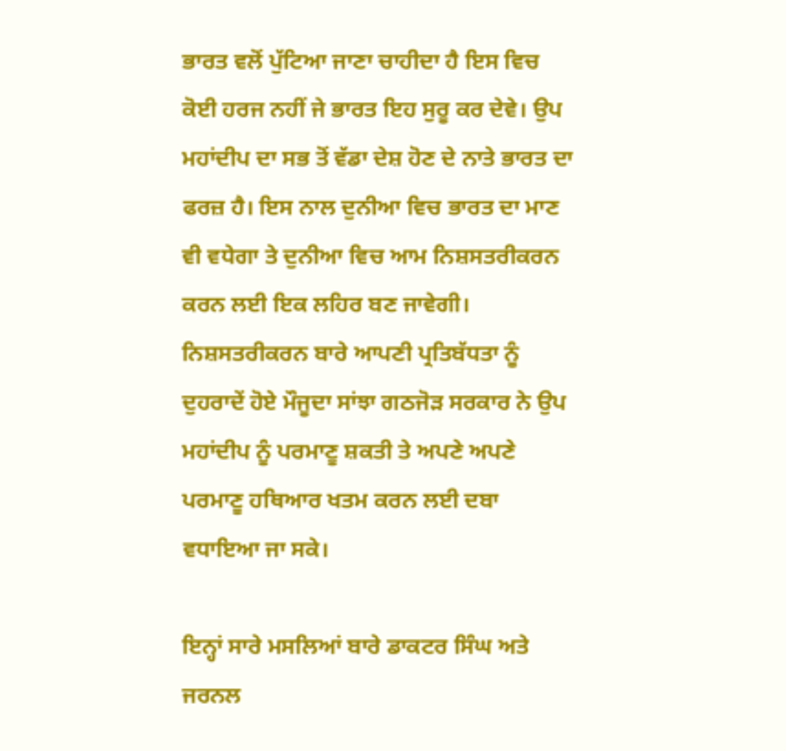ਭਾਰਤ ਵਲੋਂ ਪੁੱਟਿਆ ਜਾਣਾ ਚਾਹੀਦਾ ਹੈ ਇਸ ਵਿਚ ਕੋਈ ਹਰਜ ਨਹੀਂ ਜੇ ਭਾਰਤ ਇਹ ਸੁਰੂ ਕਰ ਦੇਵੇ। ਉਪ ਮਹਾਂਦੀਪ ਦਾ ਸਭ ਤੋਂ ਵੱਡਾ ਦੇਸ਼ ਹੋਣ ਦੇ ਨਾਤੇ ਭਾਰਤ ਦਾ ਫਰਜ਼ ਹੈ। ਇਸ ਨਾਲ ਦੁਨੀਆ ਵਿਚ ਭਾਰਤ ਦਾ ਮਾਣ ਵੀ ਵਧੇਗਾ ਤੇ ਦੁਨੀਆ ਵਿਚ ਆਮ ਨਿਸ਼ਸਤਰੀਕਰਨ ਕਰਨ ਲਈ ਇਕ ਲਹਿਰ ਬਣ ਜਾਵੇਗੀ। ਨਿਸ਼ਸਤਰੀਕਰਨ ਬਾਰੇ ਆਪਣੀ ਪ੍ਰਤਿਬੱਧਤਾ ਨੂੰ ਦੁਹਰਾਦੇਂ ਹੋਏ ਮੌਜੂਦਾ ਸਾਂਝਾ ਗਠਜੋੜ ਸਰਕਾਰ ਨੇ ਉਪ ਮਹਾਂਦੀਪ ਨੂੰ ਪਰਮਾਣੂ ਸ਼ਕਤੀ ਤੇ ਅਪਣੇ ਅਪਣੇ ਪਰਮਾਣੂ ਹਥਿਆਰ ਖਤਮ ਕਰਨ ਲਈ ਦਬਾ ਵਧਾਇਆ ਜਾ ਸਕੇ।

ਇਨ੍ਹਾਂ ਸਾਰੇ ਮਸਲਿਆਂ ਬਾਰੇ ਡਾਕਟਰ ਸਿੰਘ ਅਤੇ ਜਰਨਲ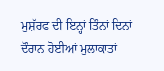ਮੁਸ਼ੱਰਫ ਦੀ ਇਨ੍ਹਾਂ ਤਿੰਨਾਂ ਦਿਨਾਂ ਦੌਰਾਨ ਹੋਈਆਂ ਮੁਲਾਕਾਤਾਂ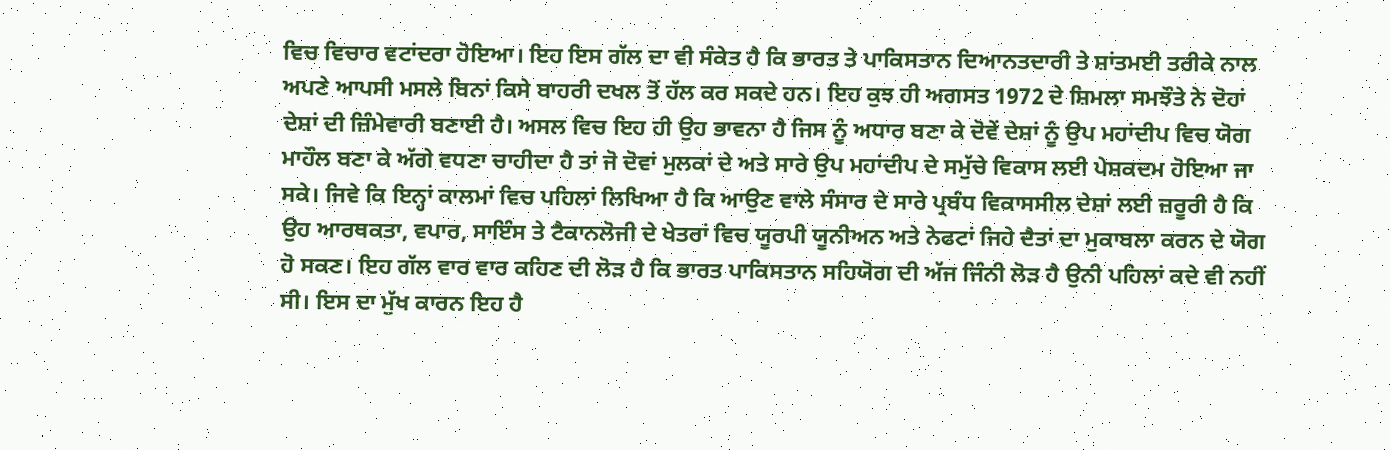ਵਿਚ ਵਿਚਾਰ ਵਟਾਂਦਰਾ ਹੋਇਆ। ਇਹ ਇਸ ਗੱਲ ਦਾ ਵੀ ਸੰਕੇਤ ਹੈ ਕਿ ਭਾਰਤ ਤੇ ਪਾਕਿਸਤਾਨ ਦਿਆਨਤਦਾਰੀ ਤੇ ਸ਼ਾਂਤਮਈ ਤਰੀਕੇ ਨਾਲ ਅਪਣੇ ਆਪਸੀ ਮਸਲੇ ਬਿਨਾਂ ਕਿਸੇ ਬਾਹਰੀ ਦਖਲ ਤੋਂ ਹੱਲ ਕਰ ਸਕਦੇ ਹਨ। ਇਹ ਕੁਝ ਹੀ ਅਗਸਤ 1972 ਦੇ ਸ਼ਿਮਲਾ ਸਮਝੌਤੇ ਨੇ ਦੋਹਾਂ ਦੇਸ਼ਾਂ ਦੀ ਜ਼ਿੰਮੇਵਾਰੀ ਬਣਾਈ ਹੈ। ਅਸਲ ਵਿਚ ਇਹ ਹੀ ਉਹ ਭਾਵਨਾ ਹੈ ਜਿਸ ਨੂੰ ਅਧਾਰ ਬਣਾ ਕੇ ਦੋਵੇਂ ਦੇਸ਼ਾਂ ਨੂੰ ਉਪ ਮਹਾਂਦੀਪ ਵਿਚ ਯੋਗ ਮਾਹੌਲ ਬਣਾ ਕੇ ਅੱਗੇ ਵਧਣਾ ਚਾਹੀਦਾ ਹੈ ਤਾਂ ਜੋ ਦੋਵਾਂ ਮੁਲਕਾਂ ਦੇ ਅਤੇ ਸਾਰੇ ਉਪ ਮਹਾਂਦੀਪ ਦੇ ਸਮੁੱਚੇ ਵਿਕਾਸ ਲਈ ਪੇਸ਼ਕਦਮ ਹੋਇਆ ਜਾ ਸਕੇ। ਜਿਵੇ ਕਿ ਇਨ੍ਹਾਂ ਕਾਲਮਾਂ ਵਿਚ ਪਹਿਲਾਂ ਲਿਖਿਆ ਹੈ ਕਿ ਆਉਣ ਵਾਲੇ ਸੰਸਾਰ ਦੇ ਸਾਰੇ ਪ੍ਰਬੰਧ ਵਿਕਾਸਸੀਲ ਦੇਸ਼ਾਂ ਲਈ ਜ਼ਰੂਰੀ ਹੈ ਕਿ ਉਹ ਆਰਥਕਤਾ, ਵਪਾਰ, ਸਾਇੰਸ ਤੇ ਟੈਕਾਨਲੋਜੀ ਦੇ ਖੇਤਰਾਂ ਵਿਚ ਯੂਰਪੀ ਯੂਨੀਅਨ ਅਤੇ ਨੇਫਟਾਂ ਜਿਹੇ ਦੈਤਾਂ ਦਾ ਮੁਕਾਬਲਾ ਕਰਨ ਦੇ ਯੋਗ ਹੋ ਸਕਣ। ਇਹ ਗੱਲ ਵਾਰ ਵਾਰ ਕਹਿਣ ਦੀ ਲੋੜ ਹੈ ਕਿ ਭਾਰਤ ਪਾਕਿਸਤਾਨ ਸਹਿਯੋਗ ਦੀ ਅੱਜ ਜਿੰਨੀ ਲੋੜ ਹੈ ਉਨੀ ਪਹਿਲਾਂ ਕਦੇ ਵੀ ਨਹੀਂ ਸੀ। ਇਸ ਦਾ ਮੁੱਖ ਕਾਰਨ ਇਹ ਹੈ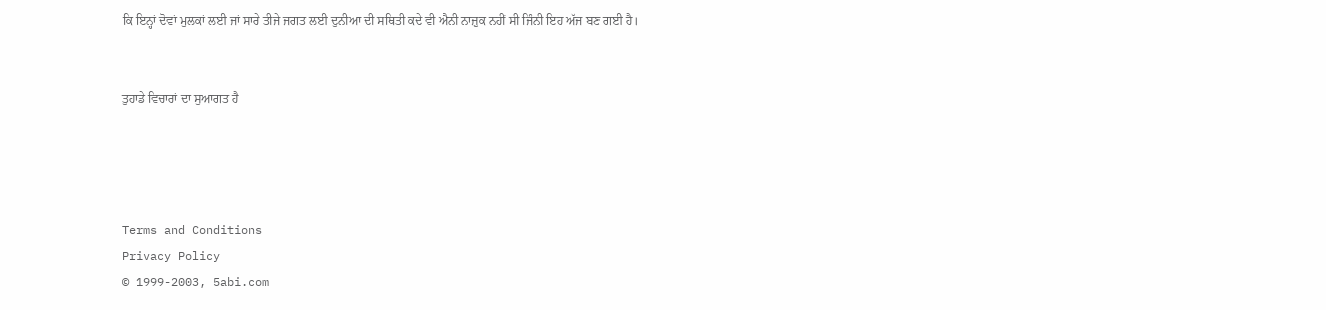ਕਿ ਇਨ੍ਹਾਂ ਦੋਵਾਂ ਮੁਲਕਾਂ ਲਈ ਜਾਂ ਸਾਰੇ ਤੀਜੇ ਜਗਤ ਲਈ ਦੁਨੀਆ ਦੀ ਸਥਿਤੀ ਕਦੇ ਵੀ ਐਨੀ ਨਾਜ਼ੁਕ ਨਹੀਂ ਸੀ ਜਿੰਨੀ ਇਹ ਅੱਜ ਬਣ ਗਈ ਹੈ।


ਤੁਹਾਡੇ ਵਿਚਾਰਾਂ ਦਾ ਸੁਆਗਤ ਹੈ




Terms and Conditions
Privacy Policy
© 1999-2003, 5abi.com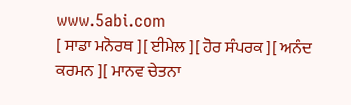www.5abi.com
[ ਸਾਡਾ ਮਨੋਰਥ ][ ਈਮੇਲ ][ ਹੋਰ ਸੰਪਰਕ ][ ਅਨੰਦ ਕਰਮਨ ][ ਮਾਨਵ ਚੇਤਨਾ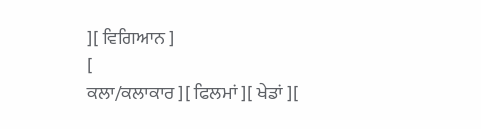][ ਵਿਗਿਆਨ ]
[
ਕਲਾ/ਕਲਾਕਾਰ ][ ਫਿਲਮਾਂ ][ ਖੇਡਾਂ ][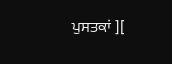ਪੁਸਤਕਾਂ ][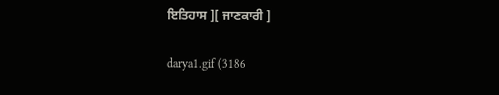ਇਤਿਹਾਸ ][ ਜਾਣਕਾਰੀ ]

darya1.gif (3186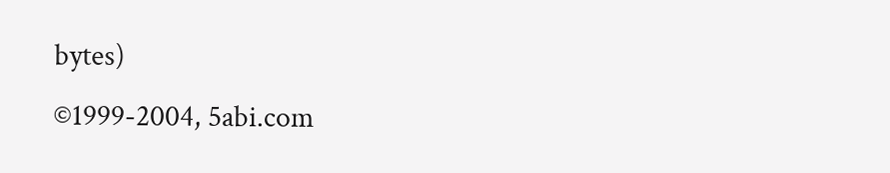bytes)
©1999-2004, 5abi.com